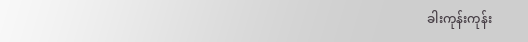ခါးကုန်းကုန်း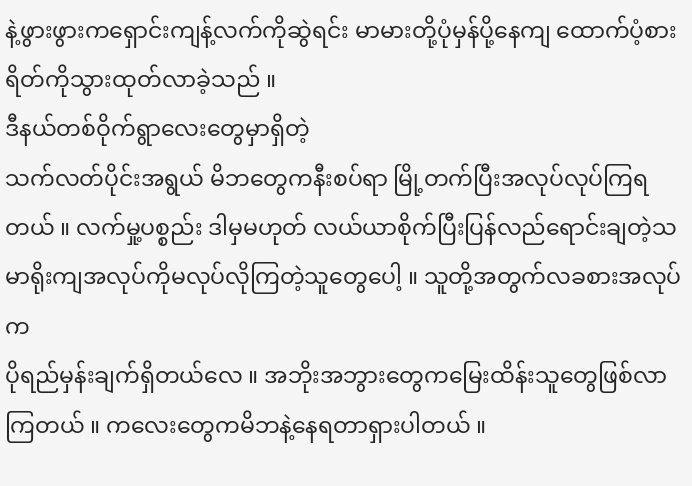နဲ့ဖွားဖွားကရှောင်းကျန့်လက်ကိုဆွဲရင်း မာမားတို့ပုံမှန်ပို့နေကျ ထောက်ပံ့စားရိတ်ကိုသွားထုတ်လာခဲ့သည် ။
ဒီနယ်တစ်ဝိုက်ရွာလေးတွေမှာရှိတဲ့
သက်လတ်ပိုင်းအရွယ် မိဘတွေကနီးစပ်ရာ မြို့တက်ပြီးအလုပ်လုပ်ကြရတယ် ။ လက်မှု့ပစ္စည်း ဒါမှမဟုတ် လယ်ယာစိုက်ပြီးပြန်လည်ရောင်းချတဲ့သမာရိုးကျအလုပ်ကိုမလုပ်လိုကြတဲ့သူတွေပေါ့ ။ သူတို့အတွက်လခစားအလုပ်က
ပိုရည်မှန်းချက်ရှိတယ်လေ ။ အဘိုးအဘွားတွေကမြေးထိန်းသူတွေဖြစ်လာကြတယ် ။ ကလေးတွေကမိဘနဲ့နေရတာရှားပါတယ် ။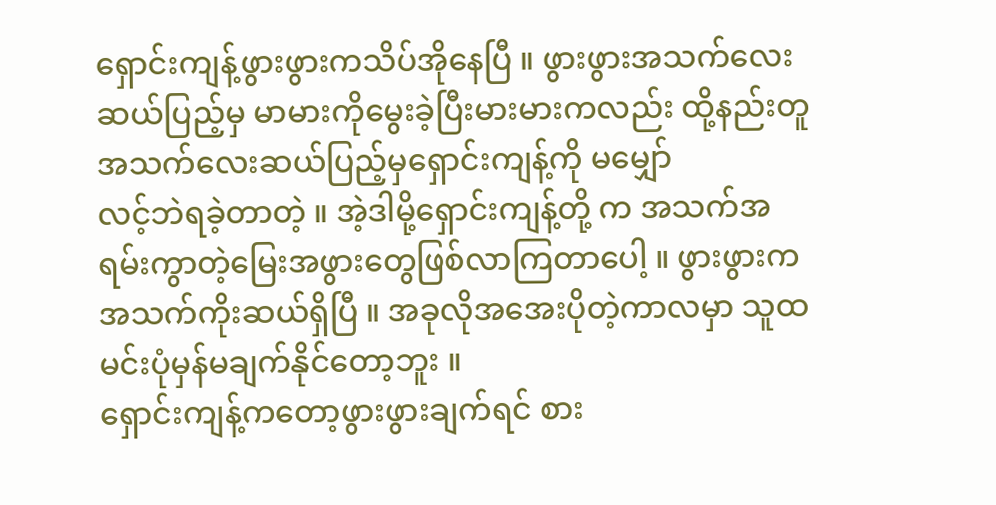ရှောင်းကျန့်ဖွားဖွားကသိပ်အိုနေပြီ ။ ဖွားဖွားအသက်လေးဆယ်ပြည့်မှ မာမားကိုမွေးခဲ့ပြီးမားမားကလည်း ထို့နည်းတူ အသက်လေးဆယ်ပြည့်မှရှောင်းကျန့်ကို မမျှော်
လင့်ဘဲရခဲ့တာတဲ့ ။ အဲ့ဒါမို့ရှောင်းကျန့်တို့ က အသက်အရမ်းကွာတဲ့မြေးအဖွားတွေဖြစ်လာကြတာပေါ့ ။ ဖွားဖွားကအသက်ကိုးဆယ်ရှိပြီ ။ အခုလိုအအေးပိုတဲ့ကာလမှာ သူထမင်းပုံမှန်မချက်နိုင်တော့ဘူး ။
ရှောင်းကျန့်ကတော့ဖွားဖွားချက်ရင် စား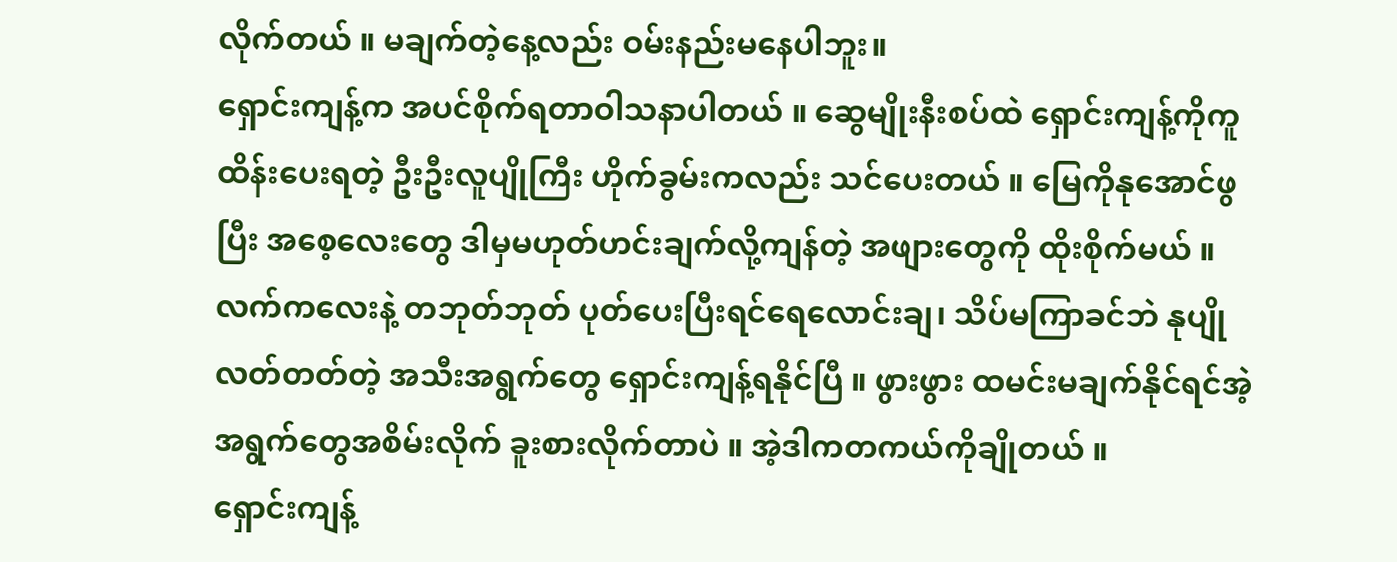လိုက်တယ် ။ မချက်တဲ့နေ့လည်း ဝမ်းနည်းမနေပါဘူး။
ရှောင်းကျန့်က အပင်စိုက်ရတာဝါသနာပါတယ် ။ ဆွေမျိုးနီးစပ်ထဲ ရှောင်းကျန့်ကိုကူထိန်းပေးရတဲ့ ဦးဦးလူပျိုကြီး ဟိုက်ခွမ်းကလည်း သင်ပေးတယ် ။ မြေကိုနုအောင်ဖွပြီး အစေ့လေးတွေ ဒါမှမဟုတ်ဟင်းချက်လို့ကျန်တဲ့ အဖျားတွေကို ထိုးစိုက်မယ် ။လက်ကလေးနဲ့ တဘုတ်ဘုတ် ပုတ်ပေးပြီးရင်ရေလောင်းချ၊ သိပ်မကြာခင်ဘဲ နုပျိုလတ်တတ်တဲ့ အသီးအရွက်တွေ ရှောင်းကျန့်ရနိုင်ပြီ ။ ဖွားဖွား ထမင်းမချက်နိုင်ရင်အဲ့အရွက်တွေအစိမ်းလိုက် ခူးစားလိုက်တာပဲ ။ အဲ့ဒါကတကယ်ကိုချိုတယ် ။
ရှောင်းကျန့်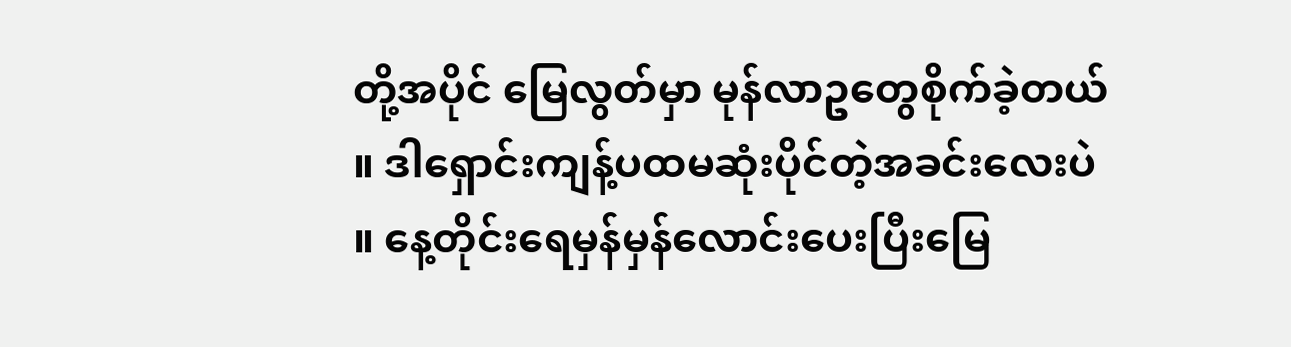တို့အပိုင် မြေလွတ်မှာ မုန်လာဥတွေစိုက်ခဲ့တယ် ။ ဒါရှောင်းကျန့်ပထမဆုံးပိုင်တဲ့အခင်းလေးပဲ ။ နေ့တိုင်းရေမှန်မှန်လောင်းပေးပြီးမြေ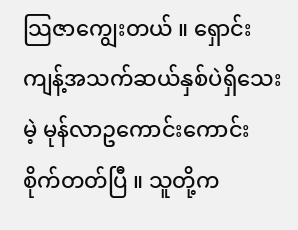သြဇာကျွေးတယ် ။ ရှောင်းကျန့်အသက်ဆယ်နှစ်ပဲရှိသေးမဲ့ မုန်လာဥကောင်းကောင်းစိုက်တတ်ပြီ ။ သူတို့က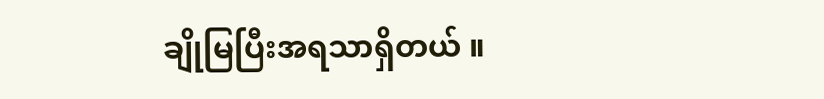ချိုမြပြီးအရသာရှိတယ် ။